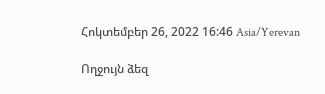Հոկտեմբեր 26, 2022 16:46 Asia/Yerevan

Ողջույն ձեզ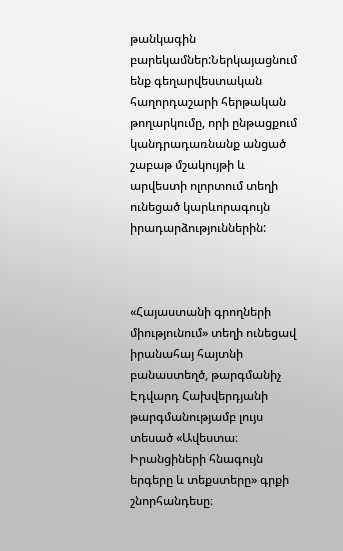թանկագին բարեկամներ:Ներկայացնում ենք գեղարվեստական հաղորդաշարի հերթական թողարկումը, որի ընթացքում կանդրադառնանք անցած շաբաթ մշակույթի և արվեստի ոլորտում տեղի ունեցած կարևորագույն իրադարձություններին:



«Հայաստանի գրողների միությունում» տեղի ունեցավ իրանահայ հայտնի բանաստեղծ, թարգմանիչ Էդվարդ Հախվերդյանի թարգմանությամբ լույս տեսած «Ավեստա։ Իրանցիների հնագույն երգերը և տեքստերը» գրքի շնորհանդեսը։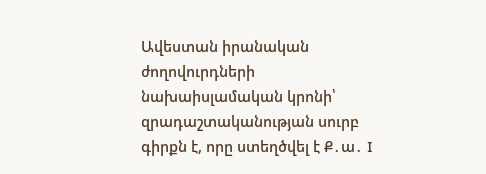Ավեստան իրանական ժողովուրդների նախաիսլամական կրոնի՝ զրադաշտականության սուրբ գիրքն է, որը ստեղծվել է Ք․ա․ I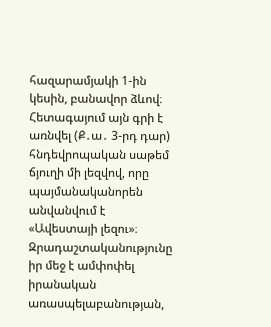հազարամյակի 1-ին կեսին, բանավոր ձևով։ Հետագայում այն գրի է առնվել (Ք․ա․ 3-րդ դար) հնդեվրոպական սաթեմ ճյուղի մի լեզվով, որը պայմանականորեն անվանվում է «Ավեստայի լեզու»։ Զրադաշտականությունը իր մեջ է ամփոփել իրանական առասպելաբանության,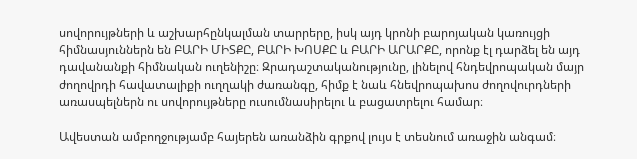սովորույթների և աշխարհընկալման տարրերը, իսկ այդ կրոնի բարոյական կառույցի հիմնասյուններն են ԲԱՐԻ ՄԻՏՔԸ, ԲԱՐԻ ԽՈՍՔԸ և ԲԱՐԻ ԱՐԱՐՔԸ, որոնք էլ դարձել են այդ դավանանքի հիմնական ուղենիշը։ Զրադաշտականությունը, լինելով հնդեվրոպական մայր ժողովրդի հավատալիքի ուղղակի ժառանգը, հիմք է նաև հնեվրոպախոս ժողովուրդների առասպելներն ու սովորույթները ուսումնասիրելու և բացատրելու համար։

Ավեստան ամբողջությամբ հայերեն առանձին գրքով լույս է տեսնում առաջին անգամ։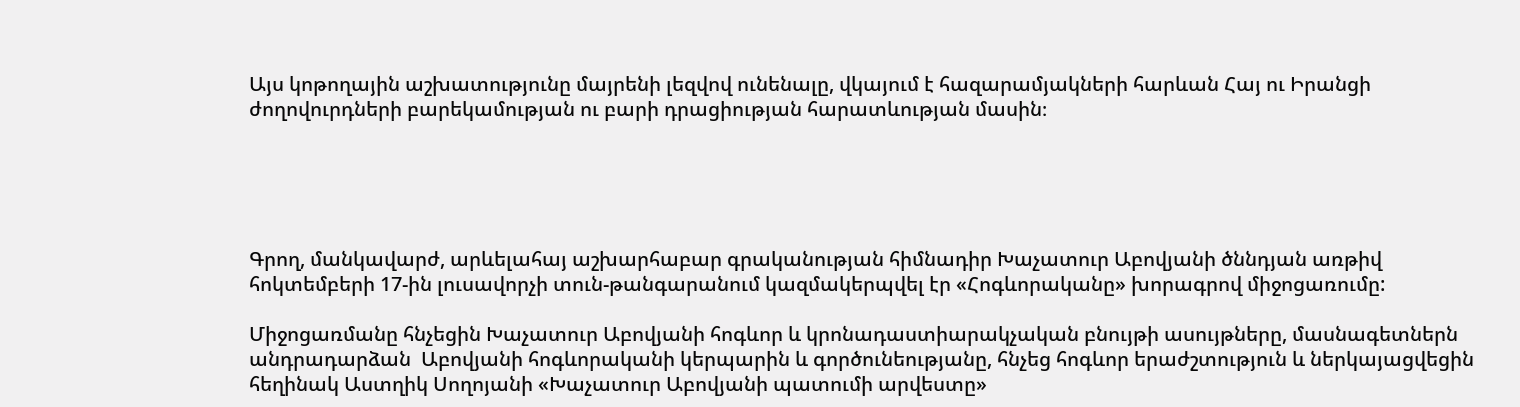Այս կոթողային աշխատությունը մայրենի լեզվով ունենալը, վկայում է հազարամյակների հարևան Հայ ու Իրանցի ժողովուրդների բարեկամության ու բարի դրացիության հարատևության մասին։





Գրող, մանկավարժ, արևելահայ աշխարհաբար գրականության հիմնադիր Խաչատուր Աբովյանի ծննդյան առթիվ հոկտեմբերի 17-ին լուսավորչի տուն-թանգարանում կազմակերպվել էր «Հոգևորականը» խորագրով միջոցառումը:

Միջոցառմանը հնչեցին Խաչատուր Աբովյանի հոգևոր և կրոնադաստիարակչական բնույթի ասույթները, մասնագետներն անդրադարձան  Աբովյանի հոգևորականի կերպարին և գործունեությանը, հնչեց հոգևոր երաժշտություն և ներկայացվեցին հեղինակ Աստղիկ Սողոյանի «Խաչատուր Աբովյանի պատումի արվեստը»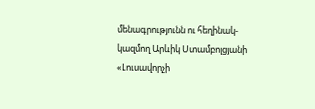մենագրությունն ու հեղինակ-կազմող Արևիկ Ստամբոլցյանի «Լուսավորչի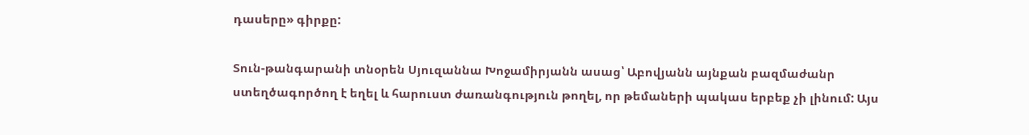դասերը» գիրքը:

Տուն-թանգարանի տնօրեն Սյուզաննա Խոջամիրյանն ասաց՝ Աբովյանն այնքան բազմաժանր ստեղծագործող է եղել և հարուստ ժառանգություն թողել, որ թեմաների պակաս երբեք չի լինում: Այս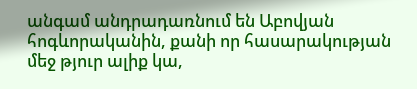անգամ անդրադառնում են Աբովյան հոգևորականին, քանի որ հասարակության մեջ թյուր ալիք կա,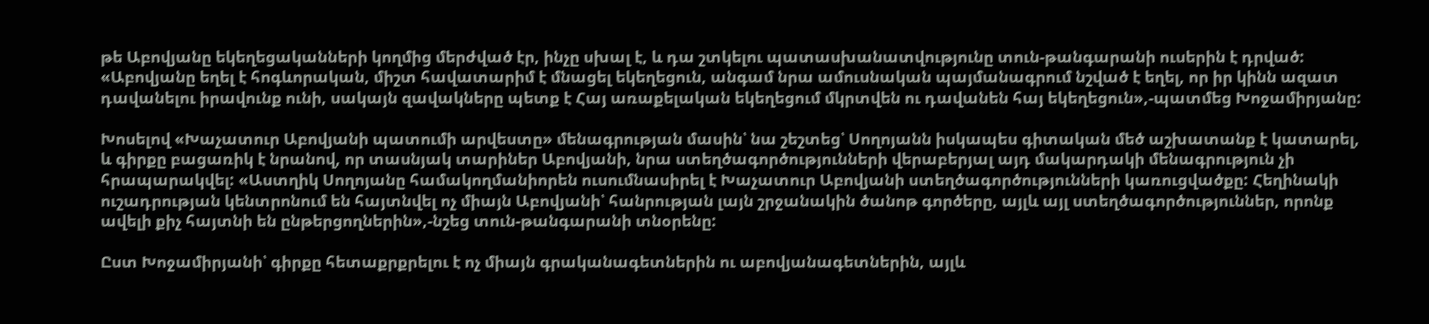թե Աբովյանը եկեղեցականների կողմից մերժված էր, ինչը սխալ է, և դա շտկելու պատասխանատվությունը տուն-թանգարանի ուսերին է դրված: «Աբովյանը եղել է հոգևորական, միշտ հավատարիմ է մնացել եկեղեցուն, անգամ նրա ամուսնական պայմանագրում նշված է եղել, որ իր կինն ազատ դավանելու իրավունք ունի, սակայն զավակները պետք է Հայ առաքելական եկեղեցում մկրտվեն ու դավանեն հայ եկեղեցուն»,-պատմեց Խոջամիրյանը:

Խոսելով «Խաչատուր Աբովյանի պատումի արվեստը» մենագրության մասին՝ նա շեշտեց՝ Սողոյանն իսկապես գիտական մեծ աշխատանք է կատարել, և գիրքը բացառիկ է նրանով, որ տասնյակ տարիներ Աբովյանի, նրա ստեղծագործությունների վերաբերյալ այդ մակարդակի մենագրություն չի հրապարակվել: «Աստղիկ Սողոյանը համակողմանիորեն ուսումնասիրել է Խաչատուր Աբովյանի ստեղծագործությունների կառուցվածքը: Հեղինակի ուշադրության կենտրոնում են հայտնվել ոչ միայն Աբովյանի՝ հանրության լայն շրջանակին ծանոթ գործերը, այլև այլ ստեղծագործություններ, որոնք ավելի քիչ հայտնի են ընթերցողներին»,-նշեց տուն-թանգարանի տնօրենը:

Ըստ Խոջամիրյանի՝ գիրքը հետաքրքրելու է ոչ միայն գրականագետներին ու աբովյանագետներին, այլև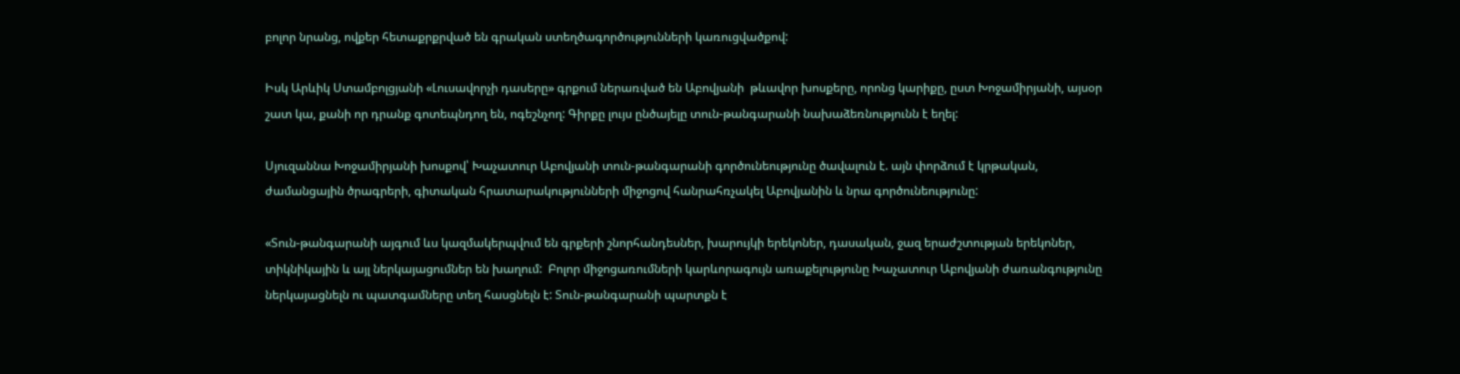բոլոր նրանց, ովքեր հետաքրքրված են գրական ստեղծագործությունների կառուցվածքով:

Իսկ Արևիկ Ստամբոլցյանի «Լուսավորչի դասերը» գրքում ներառված են Աբովյանի  թևավոր խոսքերը, որոնց կարիքը, ըստ Խոջամիրյանի, այսօր շատ կա, քանի որ դրանք գոտեպնդող են, ոգեշնչող: Գիրքը լույս ընծայելը տուն-թանգարանի նախաձեռնությունն է եղել:

Սյուզաննա Խոջամիրյանի խոսքով՝ Խաչատուր Աբովյանի տուն-թանգարանի գործունեությունը ծավալուն է. այն փորձում է կրթական, ժամանցային ծրագրերի, գիտական հրատարակությունների միջոցով հանրահռչակել Աբովյանին և նրա գործունեությունը:

«Տուն-թանգարանի այգում ևս կազմակերպվում են գրքերի շնորհանդեսներ, խարույկի երեկոներ, դասական, ջազ երաժշտության երեկոներ, տիկնիկային և այլ ներկայացումներ են խաղում:  Բոլոր միջոցառումների կարևորագույն առաքելությունը Խաչատուր Աբովյանի ժառանգությունը ներկայացնելն ու պատգամները տեղ հասցնելն է: Տուն-թանգարանի պարտքն է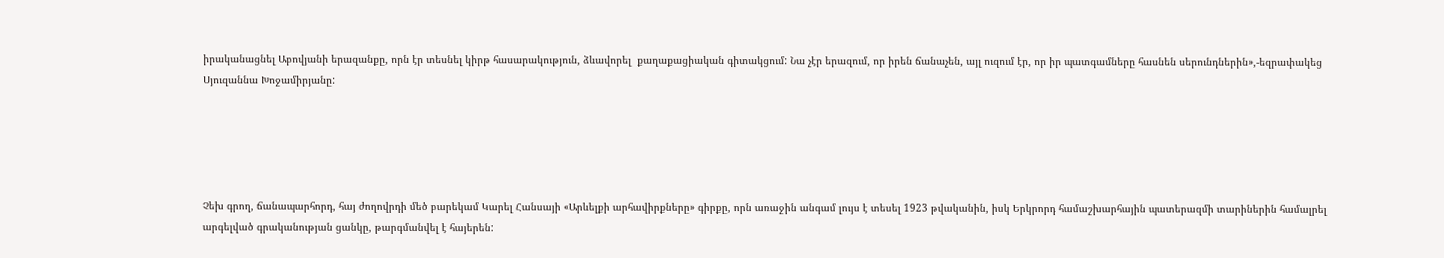իրականացնել Աբովյանի երազանքը, որն էր տեսնել կիրթ հասարակություն, ձևավորել  քաղաքացիական գիտակցում: Նա չէր երազում, որ իրեն ճանաչեն, այլ ուզում էր, որ իր պատգամները հասնեն սերունդներին»,-եզրափակեց Սյուզաննա Խոջամիրյանը:





Չեխ գրող, ճանապարհորդ, հայ ժողովրդի մեծ բարեկամ Կարել Հանսայի «Արևելքի արհավիրքները» գիրքը, որն առաջին անգամ լույս է տեսել 1923 թվականին, իսկ Երկրորդ համաշխարհային պատերազմի տարիներին համալրել արգելված գրականության ցանկը, թարգմանվել է հայերեն: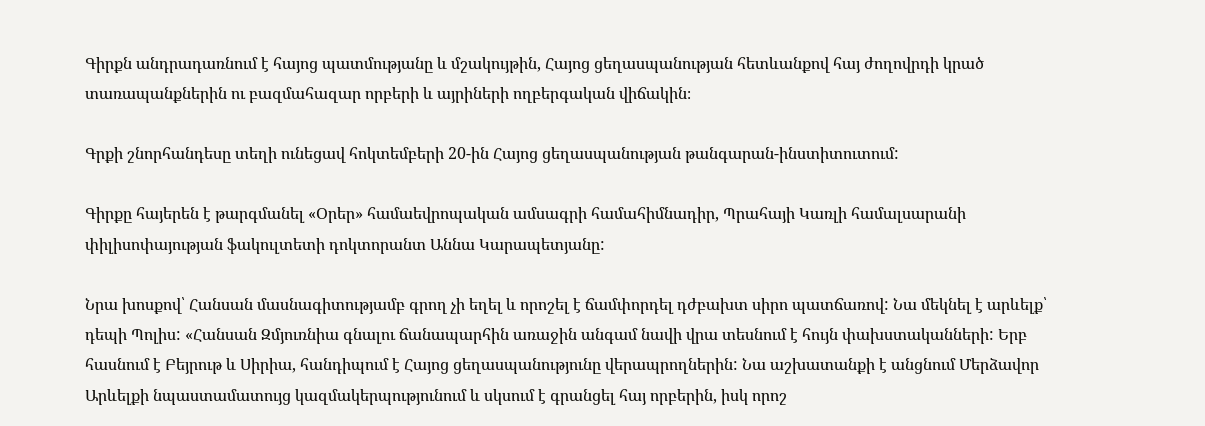Գիրքն անդրադառնում է հայոց պատմությանը և մշակույթին, Հայոց ցեղասպանության հետևանքով հայ ժողովրդի կրած տառապանքներին ու բազմահազար որբերի և այրիների ողբերգական վիճակին։

Գրքի շնորհանդեսը տեղի ունեցավ հոկտեմբերի 20-ին Հայոց ցեղասպանության թանգարան-ինստիտուտում:

Գիրքը հայերեն է թարգմանել «Օրեր» համաեվրոպական ամսագրի համահիմնադիր, Պրահայի Կառլի համալսարանի փիլիսոփայության ֆակուլտետի դոկտորանտ Աննա Կարապետյանը:

Նրա խոսքով՝ Հանսան մասնագիտությամբ գրող չի եղել և որոշել է ճամփորդել դժբախտ սիրո պատճառով: Նա մեկնել է արևելք՝ դեպի Պոլիս: «Հանսան Զմյուռնիա գնալու ճանապարհին առաջին անգամ նավի վրա տեսնում է հույն փախստականների: Երբ հասնում է Բեյրութ և Սիրիա, հանդիպում է Հայոց ցեղասպանությունը վերապրողներին: Նա աշխատանքի է անցնում Մերձավոր Արևելքի նպաստամատույց կազմակերպությունում և սկսում է գրանցել հայ որբերին, իսկ որոշ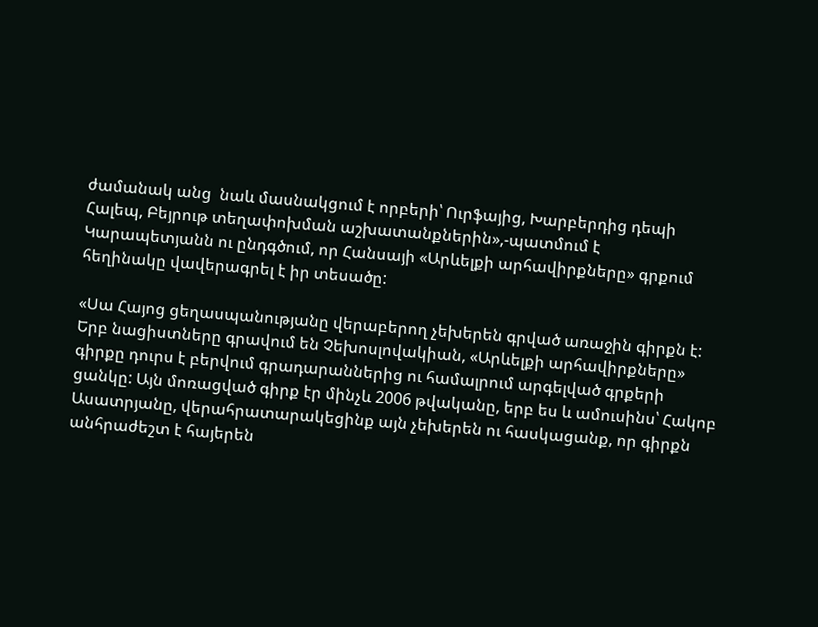ժամանակ անց  նաև մասնակցում է որբերի՝ Ուրֆայից, Խարբերդից դեպի Հալեպ, Բեյրութ տեղափոխման աշխատանքներին»,-պատմում է Կարապետյանն ու ընդգծում, որ Հանսայի «Արևելքի արհավիրքները» գրքում հեղինակը վավերագրել է իր տեսածը:

«Սա Հայոց ցեղասպանությանը վերաբերող չեխերեն գրված առաջին գիրքն է: Երբ նացիստները գրավում են Չեխոսլովակիան, «Արևելքի արհավիրքները» գիրքը դուրս է բերվում գրադարաններից ու համալրում արգելված գրքերի ցանկը: Այն մոռացված գիրք էր մինչև 2006 թվականը, երբ ես և ամուսինս՝ Հակոբ Ասատրյանը, վերահրատարակեցինք այն չեխերեն ու հասկացանք, որ գիրքն անհրաժեշտ է հայերեն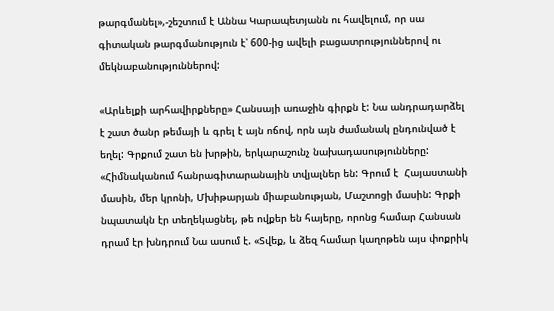թարգմանել»,-շեշտում է Աննա Կարապետյանն ու հավելում, որ սա գիտական թարգմանություն է՝ 600-ից ավելի բացատրություններով ու մեկնաբանություններով:

«Արևելքի արհավիրքները» Հանսայի առաջին գիրքն է: Նա անդրադարձել է շատ ծանր թեմայի և գրել է այն ոճով, որն այն ժամանակ ընդունված է եղել: Գրքում շատ են խրթին, երկարաշունչ նախադասությունները: «Հիմնականում հանրագիտարանային տվյալներ են: Գրում է  Հայաստանի մասին, մեր կրոնի, Մխիթարյան միաբանության, Մաշտոցի մասին: Գրքի նպատակն էր տեղեկացնել, թե ովքեր են հայերը, որոնց համար Հանսան դրամ էր խնդրում Նա ասում է. «Տվեք, և ձեզ համար կաղոթեն այս փոքրիկ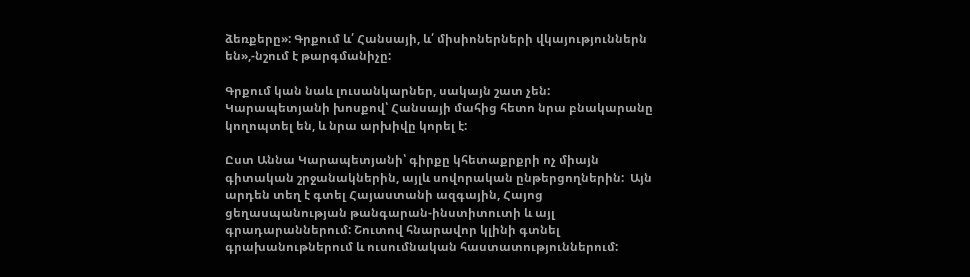ձեռքերը»: Գրքում և՛ Հանսայի, և՛ միսիոներների վկայություններն են»,-նշում է թարգմանիչը:

Գրքում կան նաև լուսանկարներ, սակայն շատ չեն: Կարապետյանի խոսքով՝ Հանսայի մահից հետո նրա բնակարանը կողոպտել են, և նրա արխիվը կորել է:

Ըստ Աննա Կարապետյանի՝ գիրքը կհետաքրքրի ոչ միայն գիտական շրջանակներին, այլև սովորական ընթերցողներին:  Այն արդեն տեղ է գտել Հայաստանի ազգային, Հայոց ցեղասպանության թանգարան-ինստիտուտի և այլ գրադարաններում: Շուտով հնարավոր կլինի գտնել գրախանութներում և ուսումնական հաստատություններում: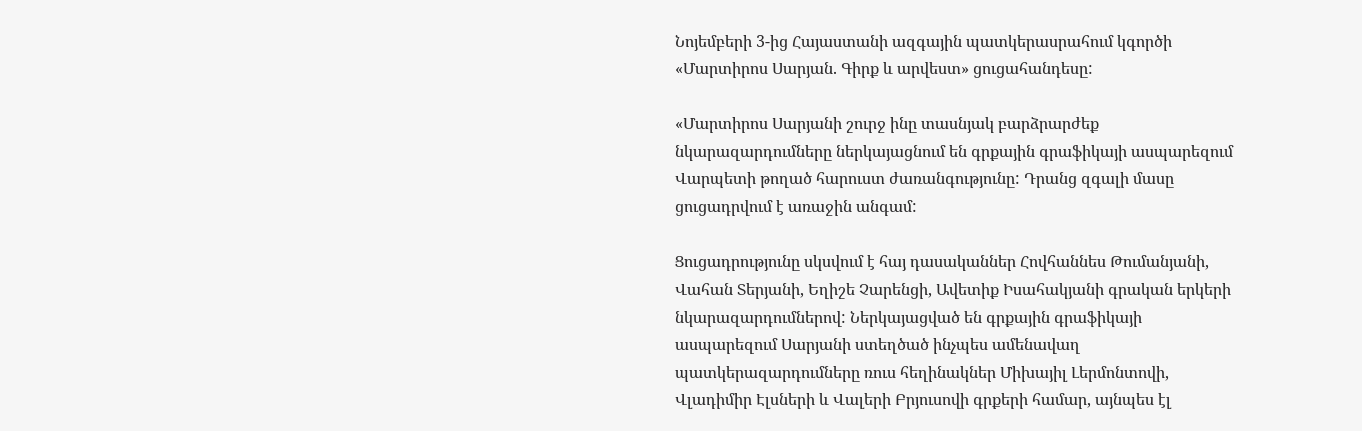Նոյեմբերի 3-ից Հայաստանի ազգային պատկերասրահում կգործի «Մարտիրոս Սարյան. Գիրք և արվեստ» ցուցահանդեսը:

«Մարտիրոս Սարյանի շուրջ ինը տասնյակ բարձրարժեք նկարազարդումները ներկայացնում են գրքային գրաֆիկայի ասպարեզում Վարպետի թողած հարուստ ժառանգությունը: Դրանց զգալի մասը ցուցադրվում է առաջին անգամ:

Ցուցադրությունը սկսվում է հայ դասականներ Հովհաննես Թումանյանի, Վահան Տերյանի, Եղիշե Չարենցի, Ավետիք Իսահակյանի գրական երկերի նկարազարդումներով: Ներկայացված են գրքային գրաֆիկայի ասպարեզում Սարյանի ստեղծած ինչպես ամենավաղ պատկերազարդումները ռուս հեղինակներ Միխայիլ Լերմոնտովի, Վլադիմիր Էլսների և Վալերի Բրյուսովի գրքերի համար, այնպես էլ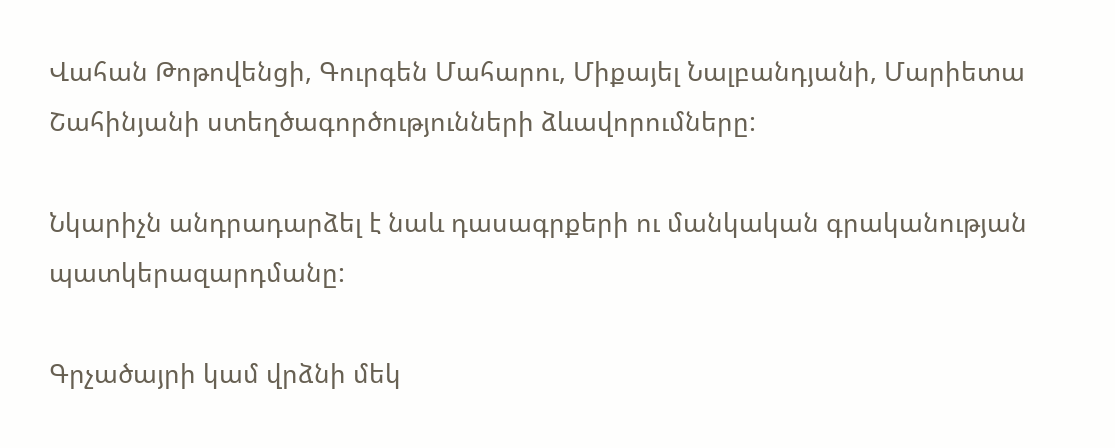Վահան Թոթովենցի, Գուրգեն Մահարու, Միքայել Նալբանդյանի, Մարիետա Շահինյանի ստեղծագործությունների ձևավորումները:

Նկարիչն անդրադարձել է նաև դասագրքերի ու մանկական գրականության պատկերազարդմանը:

Գրչածայրի կամ վրձնի մեկ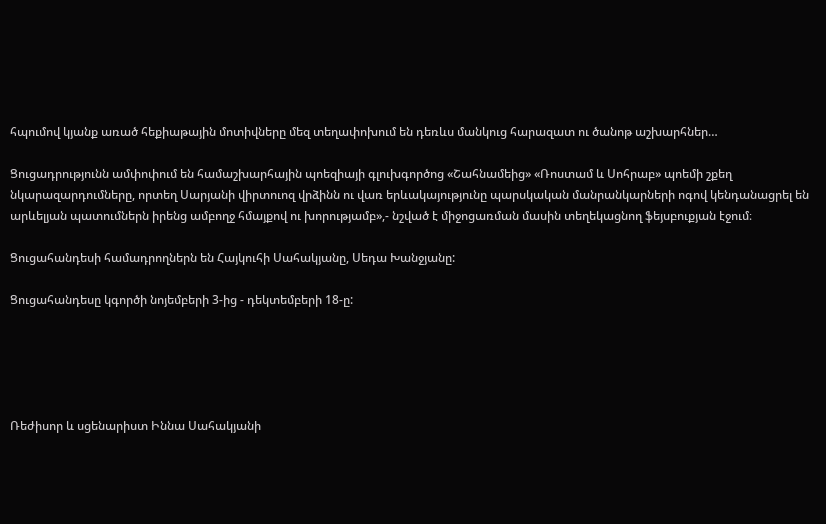հպումով կյանք առած հեքիաթային մոտիվները մեզ տեղափոխում են դեռևս մանկուց հարազատ ու ծանոթ աշխարհներ…

Ցուցադրությունն ամփոփում են համաշխարհային պոեզիայի գլուխգործոց «Շահնամեից» «Ռոստամ և Սոհրաբ» պոեմի շքեղ նկարազարդումները, որտեղ Սարյանի վիրտուոզ վրձինն ու վառ երևակայությունը պարսկական մանրանկարների ոգով կենդանացրել են արևելյան պատումներն իրենց ամբողջ հմայքով ու խորությամբ»,- նշված է միջոցառման մասին տեղեկացնող ֆեյսբուքյան էջում։

Ցուցահանդեսի համադրողներն են Հայկուհի Սահակյանը, Սեդա Խանջյանը:

Ցուցահանդեսը կգործի նոյեմբերի 3-ից - դեկտեմբերի 18-ը:





Ռեժիսոր և սցենարիստ Իննա Սահակյանի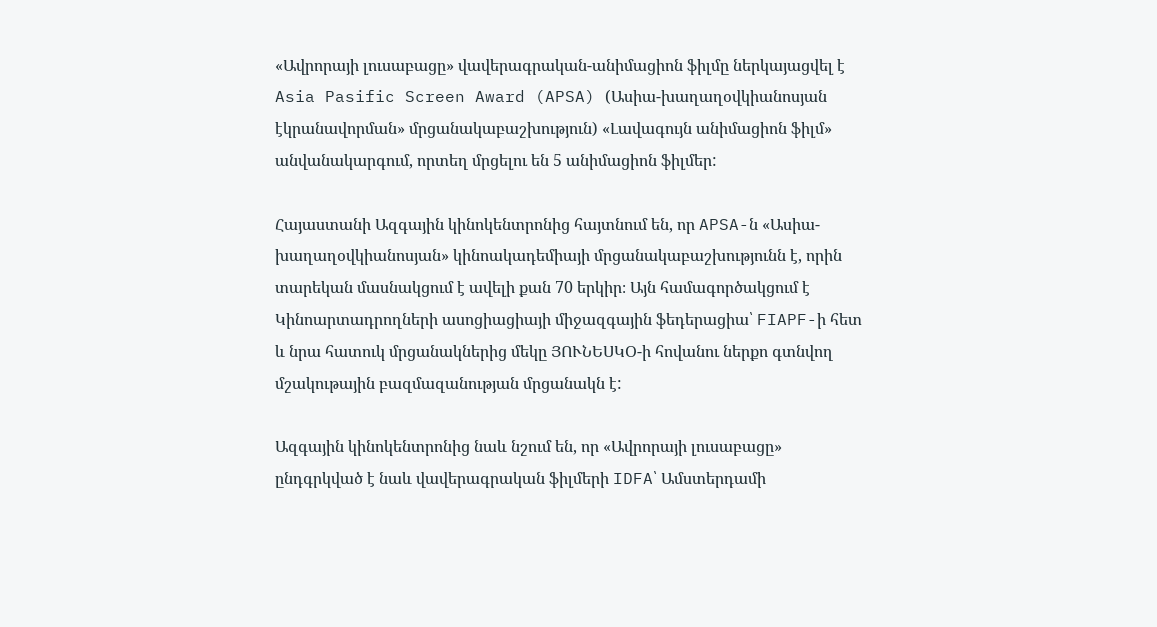«Ավրորայի լուսաբացը» վավերագրական-անիմացիոն ֆիլմը ներկայացվել է Asia Pasific Screen Award (APSA) (Ասիա-խաղաղօվկիանոսյան էկրանավորման» մրցանակաբաշխություն) «Լավագույն անիմացիոն ֆիլմ» անվանակարգում, որտեղ մրցելու են 5 անիմացիոն ֆիլմեր:

Հայաստանի Ազգային կինոկենտրոնից հայտնում են, որ APSA-ն «Ասիա-խաղաղօվկիանոսյան» կինոակադեմիայի մրցանակաբաշխությունն է, որին տարեկան մասնակցում է ավելի քան 70 երկիր։ Այն համագործակցում է Կինոարտադրողների ասոցիացիայի միջազգային ֆեդերացիա՝ FIAPF-ի հետ և նրա հատուկ մրցանակներից մեկը ՅՈՒՆԵՍԿՕ-ի հովանու ներքո գտնվող մշակութային բազմազանության մրցանակն է:

Ազգային կինոկենտրոնից նաև նշում են, որ «Ավրորայի լուսաբացը» ընդգրկված է նաև վավերագրական ֆիլմերի IDFA՝ Ամստերդամի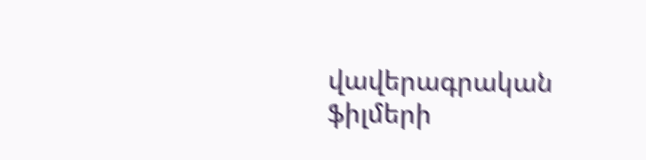վավերագրական ֆիլմերի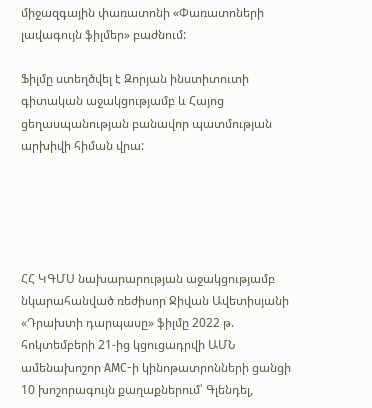միջազգային փառատոնի «Փառատոների լավագույն ֆիլմեր» բաժնում:

Ֆիլմը ստեղծվել է Զորյան ինստիտուտի գիտական աջակցությամբ և Հայոց ցեղասպանության բանավոր պատմության արխիվի հիման վրա:





ՀՀ ԿԳՄՍ նախարարության աջակցությամբ նկարահանված ռեժիսոր Ջիվան Ավետիսյանի «Դրախտի դարպասը» ֆիլմը 2022 թ. հոկտեմբերի 21-ից կցուցադրվի ԱՄՆ ամենախոշոր АМC-ի կինոթատրոնների ցանցի 10 խոշորագույն քաղաքներում՝ Գլենդել,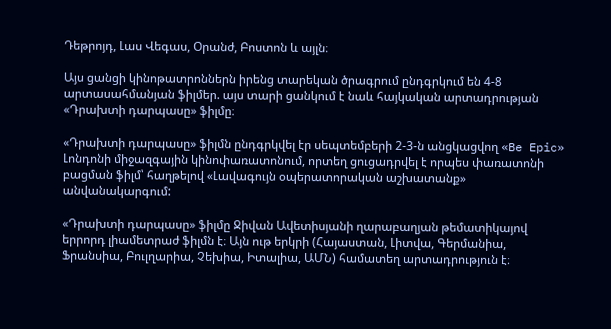Դեթրոյդ, Լաս Վեգաս, Օրանժ, Բոստոն և այլն։

Այս ցանցի կինոթատրոններն իրենց տարեկան ծրագրում ընդգրկում են 4-8 արտասահմանյան ֆիլմեր. այս տարի ցանկում է նաև հայկական արտադրության «Դրախտի դարպասը» ֆիլմը։

«Դրախտի դարպասը» ֆիլմն ընդգրկվել էր սեպտեմբերի 2-3-ն անցկացվող «Be Epic» Լոնդոնի միջազգային կինոփառատոնում, որտեղ ցուցադրվել է որպես փառատոնի բացման ֆիլմ՝ հաղթելով «Լավագույն օպերատորական աշխատանք» անվանակարգում:

«Դրախտի դարպասը» ֆիլմը Ջիվան Ավետիսյանի ղարաբաղյան թեմատիկայով երրորդ լիամետրաժ ֆիլմն է։ Այն ութ երկրի (Հայաստան, Լիտվա, Գերմանիա, Ֆրանսիա, Բուլղարիա, Չեխիա, Իտալիա, ԱՄՆ) համատեղ արտադրություն է։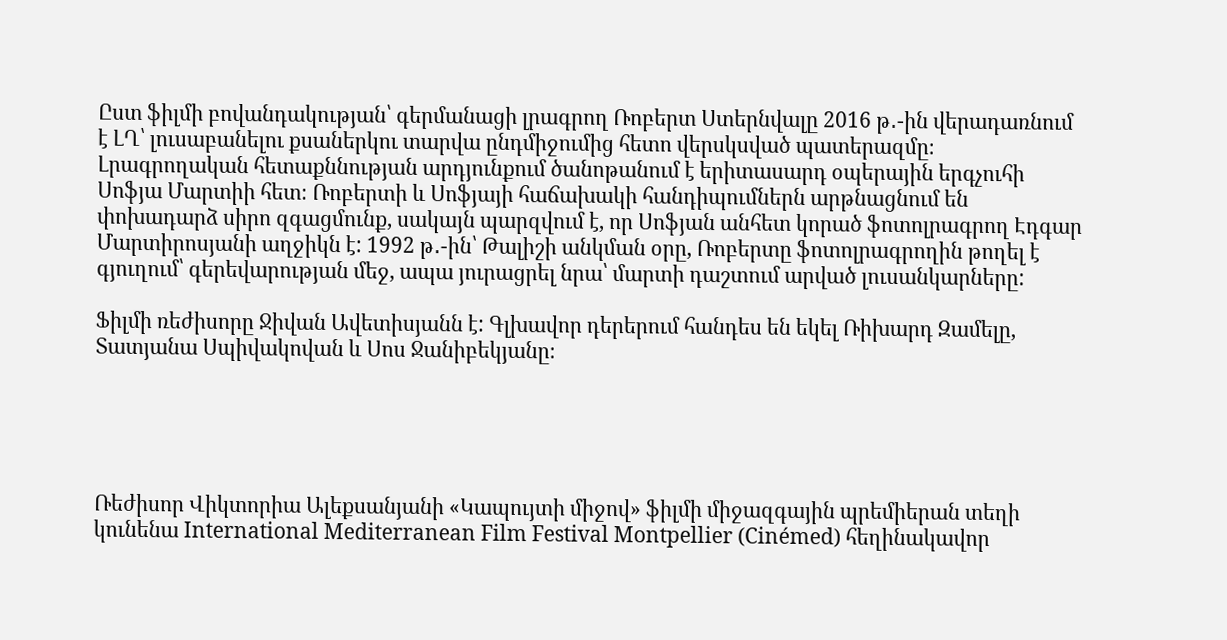Ըստ ֆիլմի բովանդակության՝ գերմանացի լրագրող Ռոբերտ Ստերնվալը 2016 թ․-ին վերադառնում է ԼՂ՝ լուսաբանելու քսաներկու տարվա ընդմիջումից հետո վերսկսված պատերազմը։ Լրագրողական հետաքննության արդյունքում ծանոթանում է երիտասարդ օպերային երգչուհի Սոֆյա Մարտիի հետ։ Ռոբերտի և Սոֆյայի հաճախակի հանդիպումներն արթնացնում են փոխադարձ սիրո զգացմունք, սակայն պարզվում է, որ Սոֆյան անհետ կորած ֆոտոլրագրող Էդգար Մարտիրոսյանի աղջիկն է: 1992 թ․-ին՝ Թալիշի անկման օրը, Ռոբերտը ֆոտոլրագրողին թողել է գյուղում՝ գերեվարության մեջ, ապա յուրացրել նրա՝ մարտի դաշտում արված լուսանկարները:

Ֆիլմի ռեժիսորը Ջիվան Ավետիսյանն է: Գլխավոր դերերում հանդես են եկել Ռիխարդ Զամելը, Տատյանա Սպիվակովան և Սոս Ջանիբեկյանը։





Ռեժիսոր Վիկտորիա Ալեքսանյանի «Կապույտի միջով» ֆիլմի միջազգային պրեմիերան տեղի կունենա International Mediterranean Film Festival Montpellier (Cinémed) հեղինակավոր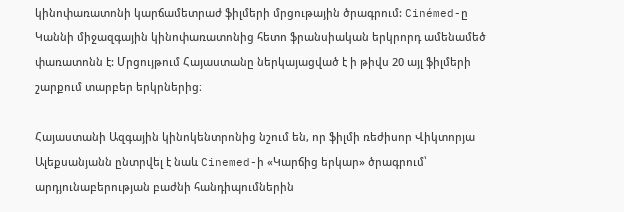կինոփառատոնի կարճամետրաժ ֆիլմերի մրցութային ծրագրում: Cinémed-ը Կաննի միջազգային կինոփառատոնից հետո ֆրանսիական երկրորդ ամենամեծ փառատոնն է: Մրցույթում Հայաստանը ներկայացված է ի թիվս 20 այլ ֆիլմերի շարքում տարբեր երկրներից։

Հայաստանի Ազգային կինոկենտրոնից նշում են, որ ֆիլմի ռեժիսոր Վիկտորյա Ալեքսանյանն ընտրվել է նաև Cinemed-ի «Կարճից երկար» ծրագրում՝ արդյունաբերության բաժնի հանդիպումներին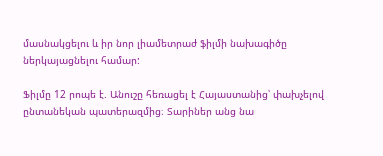մասնակցելու և իր նոր լիամետրաժ ֆիլմի նախագիծը ներկայացնելու համար:

Ֆիլմը 12 րոպե է. Անուշը հեռացել է Հայաստանից՝ փախչելով ընտանեկան պատերազմից։ Տարիներ անց նա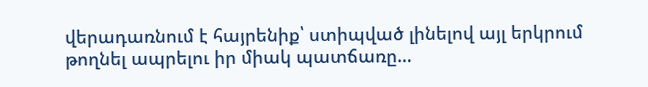վերադառնում է հայրենիք՝ ստիպված լինելով այլ երկրում թողնել ապրելու իր միակ պատճառը…